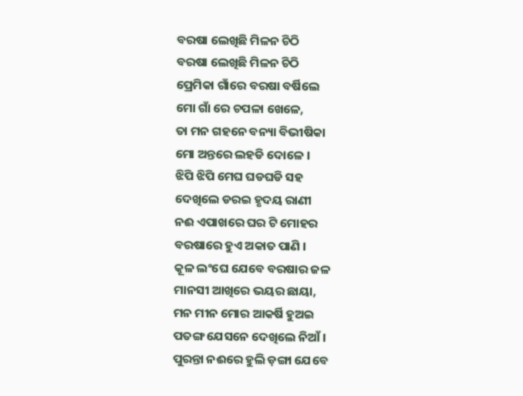ବରଷା ଲେଖିଛି ମିଳନ ଚିଠି
ବରଷା ଲେଖିଛି ମିଳନ ଚିଠି
ପ୍ରେମିକା ଗାଁରେ ବରଷା ବର୍ଷିଲେ
ମୋ ଗାଁ ରେ ଚପଳା ଖେଳେ,
ତା ମନ ଗହନେ ବନ୍ୟା ବିଭୀଷିକା
ମୋ ଅନ୍ତରେ ଲହଡି ଦୋଳେ ।
ଝିପି ଝିପି ମେଘ ଘଡଘଡି ସହ
ଦେଖିଲେ ଡରଇ ହୃଦୟ ରାଣୀ
ନଈ ଏପାଖରେ ଘର ଟି ମୋହର
ବରଷାରେ ହୁଏ ଅକାତ ପାଣି ।
କୂଳ ଲଂଘେ ଯେବେ ବରଷାର ଜଳ
ମାନସୀ ଆଖିରେ ଭୟର ଛାୟା,
ମନ ମୀନ ମୋର ଆକର୍ଷି ହୁଅଇ
ପତଙ୍ଗ ଯେସନେ ଦେଖିଲେ ନିଆଁ ।
ପୁରନ୍ତା ନଈରେ ହୁଲି ଡ଼ଙ୍ଗା ଯେବେ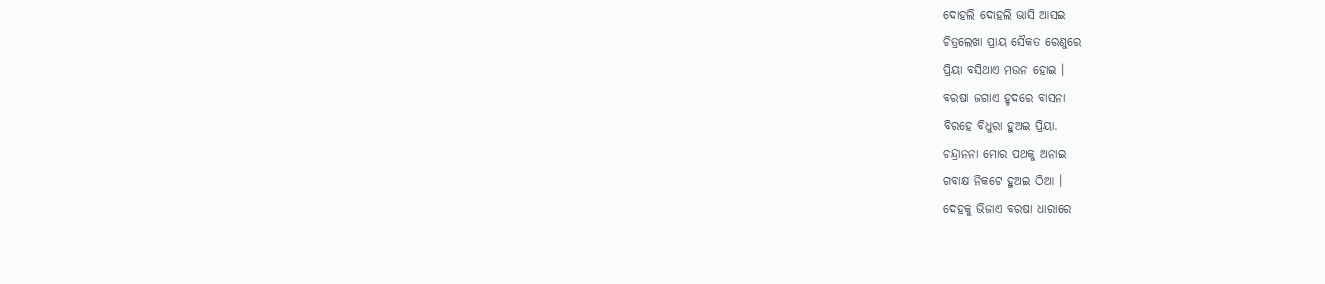ଦୋହଲି ଦୋହଲି ଭାସି ଆସଇ
ଚିତ୍ରଲେଖା ପ୍ରାୟ ସୈକତ ରେଣୁରେ
ପ୍ରିୟା ବସିଥାଏ ମଉନ ହୋଇ ।
ବରଷା ଜଗାଏ ହୃଦରେ ବାସନା
ବିରହେ ବିଧୁରା ହୁଅଇ ପ୍ରିୟା.
ଚନ୍ଦ୍ରାନନା ମୋର ପଥକୁ ଅନାଇ
ଗବାକ୍ଷ ନିକଟେ ହୁଅଇ ଠିଆ ।
ଦେହକୁ ଭିଜାଏ ବରଷା ଧାରାରେ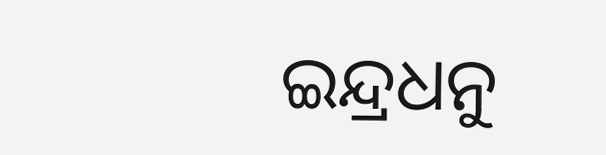ଇନ୍ଦ୍ରଧନୁ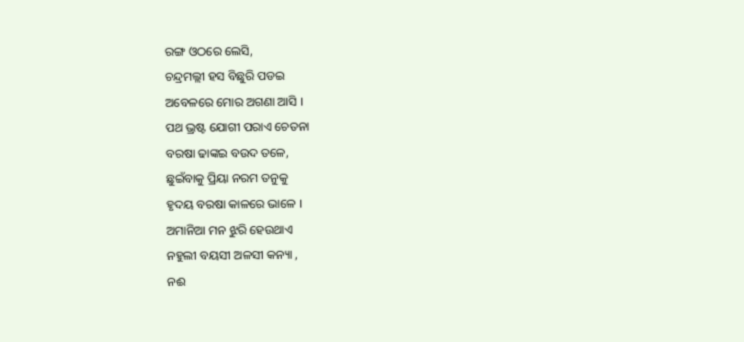ରଙ୍ଗ ଓଠରେ ଲେସି,
ଚନ୍ଦ୍ରମଲ୍ଲୀ ହସ ବିଛୁରି ପଡଇ
ଅବେଳରେ ମୋର ଅଗଣା ଆସି ।
ପଥ ଭ୍ରଷ୍ଟ ଯୋଗୀ ପରାଏ ଚେତନା
ବରଷା ଢାଙ୍କଇ ବଉଦ ତଳେ,
ଛୁଇଁବାକୁ ପ୍ରିୟା ନରମ ତନୁକୁ
ହୃଦୟ ବରଷା କାଳରେ ଭାଳେ ।
ଅମାନିଆ ମନ ଝୁରି ହେଉଥାଏ
ନହୁଲୀ ବୟସୀ ଅଳସୀ କନ୍ୟା ,
ନଈ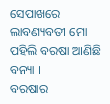ସେପାଖରେ ଲାବଣ୍ୟବତୀ ମୋ
ପହିଲି ବରଷା ଆଣିଛି ବନ୍ୟା ।
ବରଷାର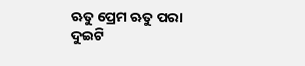ଋତୁ ପ୍ରେମ ଋତୁ ପରା
ଦୁଇଟି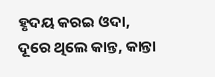ହୃଦୟ କରଇ ଓଦା,
ଦୂରେ ଥିଲେ କାନ୍ତ, କାନ୍ତା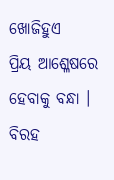ଖୋଜିହୁଏ
ପ୍ରିୟ ଆଶ୍ଳେଷରେ ହେବାକୁ ବନ୍ଧା ।
ବିରହ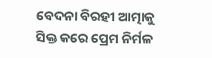ବେଦନା ବିରହୀ ଆତ୍ମାକୁ
ସିକ୍ତ କରେ ପ୍ରେମ ନିର୍ମଳ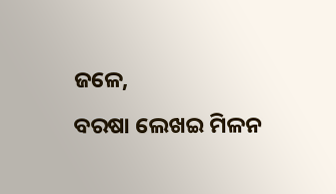ଜଳେ,
ବରଷା ଲେଖଇ ମିଳନ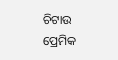ଚିଟାଉ
ପ୍ରେମିକ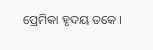ପ୍ରେମିକା ହୃଦୟ ତକେ ।